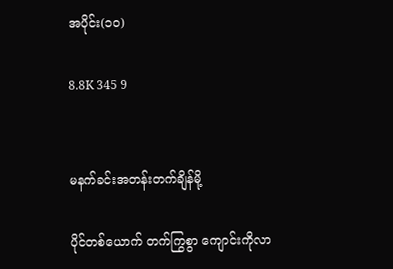အပိုင်း(၁၀)

8.8K 345 9


မနက်ခင်းအတန်းတက်ချိန်မို့

ပိုင်တစ်ယောက် တက်ကြွစွာ ကျောင်းကိုလာ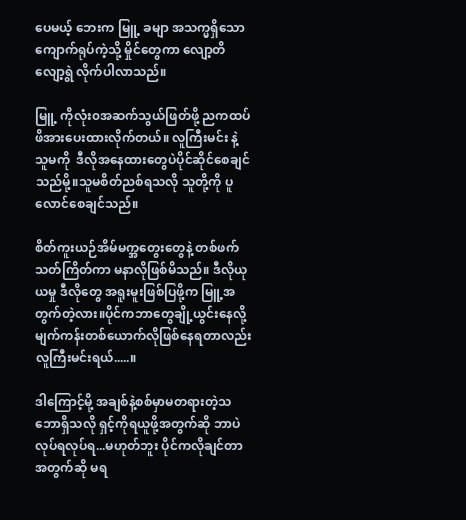ပေမယ့် ဘေးက မြူ့ ခမျာ အသက္မရှိသောကျောက်ရုပ်ကဲ့သို့ မှိုင်တွေကာ လျော့တိလျော့ရွဲ လိုက်ပါလာသည်။

မြူ့ ကိုလုံး၀အဆက်သွယ်ဖြတ်ဖို့ ညကထပ်ဖိအားပေးထားလိုက်တယ်။ လူကြီးမင်း နဲ့ သူမကို  ဒီလိုအနေထားတွေပဲပိုင်ဆိုင်စေချင်သည်မို့။သူမစိတ်ညစ်ရသလို သူတို့ကို ပူလောင်စေချင်သည်။

စိတ်ကူးယဉ်အိမ်မက္အတွေးတွေနဲ့ တစ်ဖက်သတ်ကြိတ်ကာ မနာလိုဖြစ်မိသည်။ ဒီလိုယုယမှု ဒီလိုတွေ အရူးမူးဖြစ်ပြဖို့က မြူ့အတွက်တဲ့လား။ပိုင်ကဘာတွေချို့ယွင်းနေလို့ မျက်ကန်းတစ်ယောက်လိုဖြစ်နေရတာလည်း လူကြီးမင်းရယ်.....။

ဒါကြောင့်မို့ အချစ်နဲ့စစ်မှာမတရားတဲ့သဘောရှိသလို ရှင့်ကိုရယူဖို့အတွက်ဆို ဘာပဲလုပ်ရလုပ်ရ...မဟုတ်ဘူး ပိုင်ကလိုချင်တာအတွက်ဆို မရ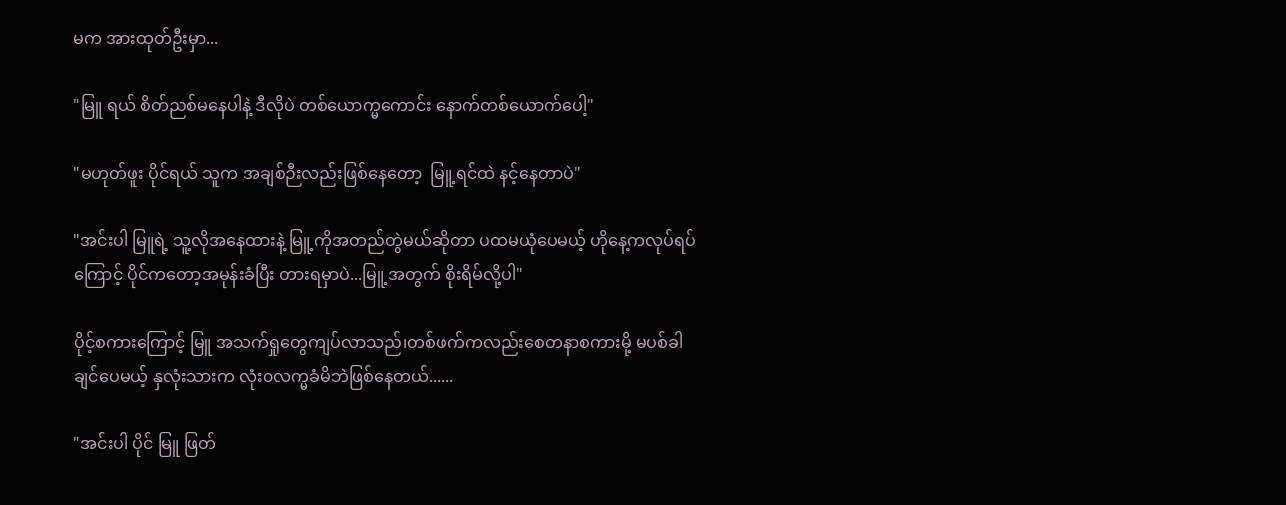မက အားထုတ်ဦးမှာ...

"မြူ ရယ် စိတ်ညစ်မနေပါနဲ့ ဒီလိုပဲ တစ်ယောက္မကောင်း နောက်တစ်ယောက်ပေါ့"

"မဟုတ်ဖူး ပိုင်ရယ် သူက အချစ်ဉီးလည်းဖြစ်နေတော့  မြူ့ရင်ထဲ နင့်နေတာပဲ"

"အင်းပါ မြူရဲ့ သူ့လိုအနေထားနဲ့ မြူ့ကိုအတည်တွဲမယ်ဆိုတာ ပထမယုံပေမယ့် ဟိုနေ့ကလုပ်ရပ်ကြောင့် ပိုင်ကတော့အမုန်းခံပြီး တားရမှာပဲ...မြူ့အတွက် စိုးရိမ်လို့ပါ"

ပိုင့်စကားကြောင့် မြူ အသက်ရှုတွေကျပ်လာသည်၊‌တစ်ဖက်ကလည်းစေတနာစကားမို့ မပစ်ခါချင်ပေမယ့် နှလုံးသားက လုံး၀လက္မခံမိဘဲဖြစ်နေတယ်......

"အင်းပါ ပိုင် မြူ ဖြတ်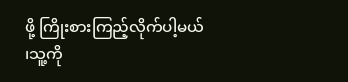ဖို့ ကြိုးစားကြည့်လိုက်ပါ့မယ်
၊သူ့ကို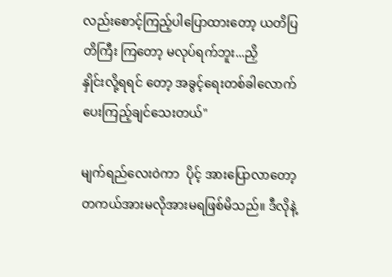လည်းစောင့်ကြည့်ပါပြော‌ထားတော့ ယတိပြတိကြီး ကြတော့ မလုပ်ရက်ဘူး...ညှိ
နှိုင်းလို့ရရင် တော့ အခွင့်ရေးတစ်ခါလောက်ပေးကြည့်ချင်သေးတယ်"

မျက်ရည်လေးဝဲကာ  ပိုင့် အားပြောလာတော့
တကယ်အားမလိုအားမရဖြစ်မိသည်။ ဒီလိုနဲ့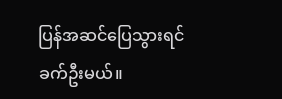ပြန်အဆင်ပြေသွားရင် ခက်ဦးမယ်။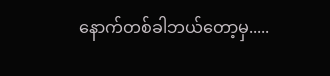နောက်တစ်ခါဘယ်တော့မှ.....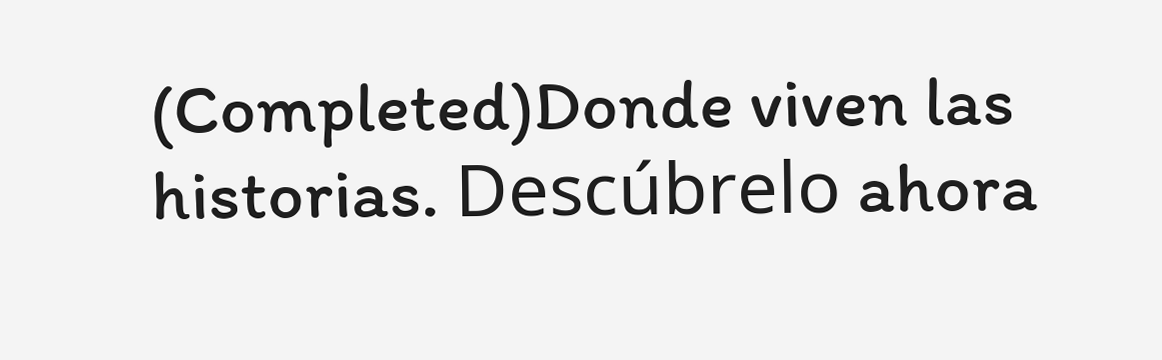(Completed)Donde viven las historias. Descúbrelo ahora